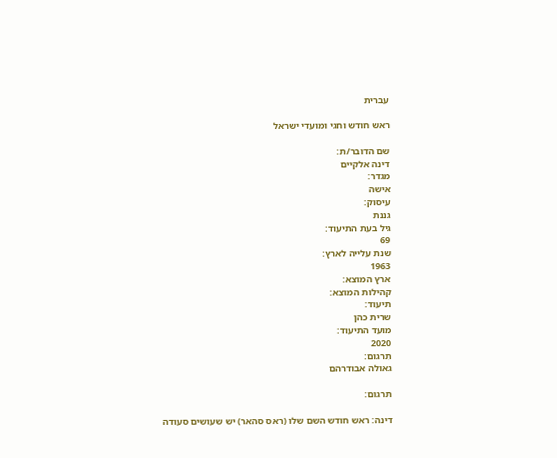עברית

ראש חודש וחגי ומועדי ישראל

שם הדובר/ת:
דינה אלקיים
מגדר:
אישה
עיסוק:
גננת
גיל בעת התיעוד:
69
שנת עלייה לארץ:
1963
ארץ המוצא:
קהילות המוצא:
תיעוד:
שרית כהן
מועד התיעוד:
2020
תִרגום:
גאולה אבודרהם

תרגום:

דינה: ראש חודש השם שלו (ראס סהאר) יש שעושים סעודה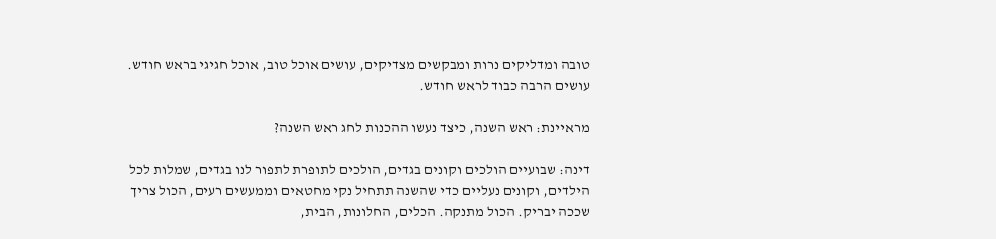טובה ומדליקים נרות ומבקשים מצדיקים, עושים אוכל טוב, אוכל חגיגי בראש חודש. עושים הרבה כבוד לראש חודש.

מראיינת: ראש השנה, כיצד נעשו ההכנות לחג ראש השנה?

דינה: שבועיים הולכים וקונים בגדים, הולכים לתופרת לתפור לנו בגדים, שמלות לכל הילדים, וקונים נעליים כדי שהשנה תתחיל נקי מחטאים וממעשים רעים, הכול צריך שככה יבריק. הכול מתנקה. הכלים, החלונות, הבית,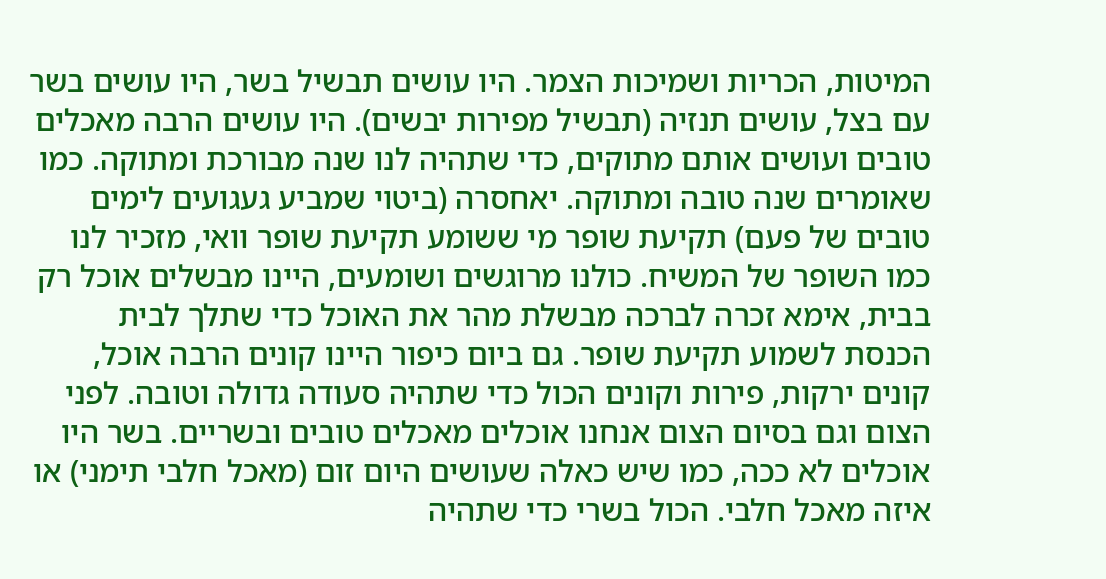המיטות, הכריות ושמיכות הצמר. היו עושים תבשיל בשר, היו עושים בשר עם בצל, עושים תנזיה (תבשיל מפירות יבשים). היו עושים הרבה מאכלים טובים ועושים אותם מתוקים, כדי שתהיה לנו שנה מבורכת ומתוקה. כמו שאומרים שנה טובה ומתוקה. יאחסרה (ביטוי שמביע געגועים לימים טובים של פעם) תקיעת שופר מי ששומע תקיעת שופר וואי, מזכיר לנו כמו השופר של המשיח. כולנו מרוגשים ושומעים, היינו מבשלים אוכל רק בבית, אימא זכרה לברכה מבשלת מהר את האוכל כדי שתלך לבית הכנסת לשמוע תקיעת שופר. גם ביום כיפור היינו קונים הרבה אוכל, קונים ירקות, פירות וקונים הכול כדי שתהיה סעודה גדולה וטובה. לפני הצום וגם בסיום הצום אנחנו אוכלים מאכלים טובים ובשריים. בשר היו אוכלים לא ככה, כמו שיש כאלה שעושים היום זום (מאכל חלבי תימני) או איזה מאכל חלבי. הכול בשרי כדי שתהיה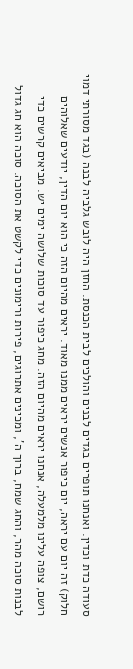סעודה כדת וכדין. ואנחנו תופרים בגדים לבנים והולכים לבית הכנסת. החזן היה לובש גלביה לבנה (בגד מסורתי דמוי חלוק) זה יום עם יראה, יום כיפור אנשים יראים ממנו מאוד. יראים מהיום הזה כי הוא יום הדין, יודעים שאלוהים רושם, צופה עלינו מלמעלה, אנחנו יראים מהיום הזה. מחג כיפור עד סוכות שלושה ימים יש. מביאים קרשים כדי לבנות סוכה מהר, והחג שמח, ברוך ה', ומכינים אתרוגים, פירות ורימונים כדי לקשט את הסוכה. סוכה הוא חג גדול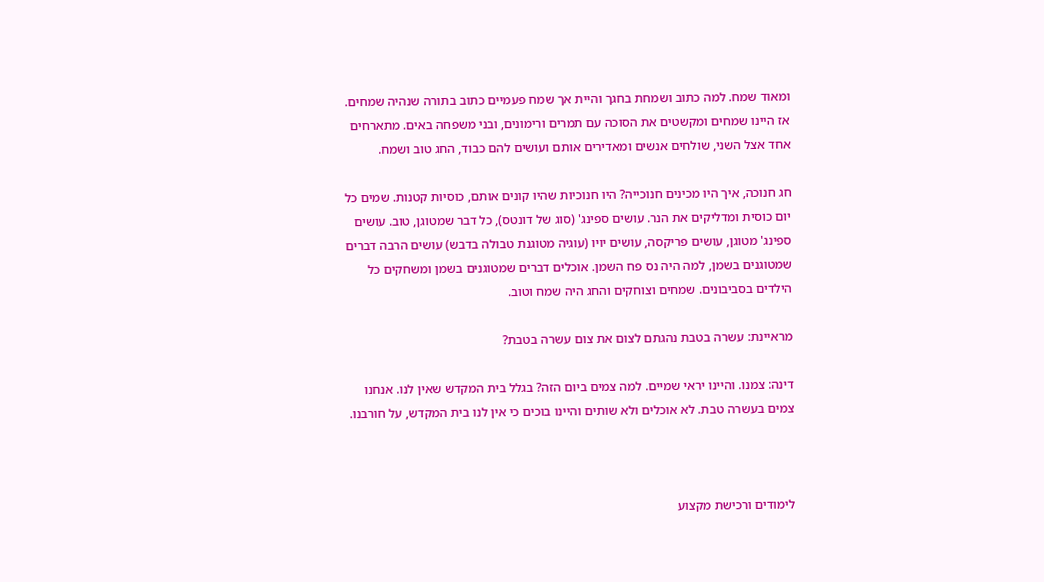ומאוד שמח. למה כתוב ושמחת בחגך והיית אך שמח פעמיים כתוב בתורה שנהיה שמחים. אז היינו שמחים ומקשטים את הסוכה עם תמרים ורימונים, ובני משפחה באים. מתארחים אחד אצל השני, שולחים אנשים ומאדירים אותם ועושים להם כבוד, החג טוב ושמח.

חג חנוכה, איך היו מכינים חנוכייה? היו חנוכיות שהיו קונים אותם, כוסיות קטנות. שמים כל יום כוסית ומדליקים את הנר. עושים ספינג' (סוג של דונטס), כל דבר שמטוגן, טוב. עושים ספינג' מטוגן, עושים פריקסה, עושים יויו (עוגיה מטוגנת טבולה בדבש) עושים הרבה דברים שמטוגנים בשמן, למה היה נס פח השמן. אוכלים דברים שמטוגנים בשמן ומשחקים כל הילדים בסביבונים. שמחים וצוחקים והחג היה שמח וטוב.

מראיינת: עשרה בטבת נהגתם לצום את צום עשרה בטבת?

דינה: צמנו. והיינו יראי שמיים. למה צמים ביום הזה? בגלל בית המקדש שאין לנו. אנחנו צמים בעשרה טבת. לא אוכלים ולא שותים והיינו בוכים כי אין לנו בית המקדש, על חורבנו.



לימודים ורכישת מקצוע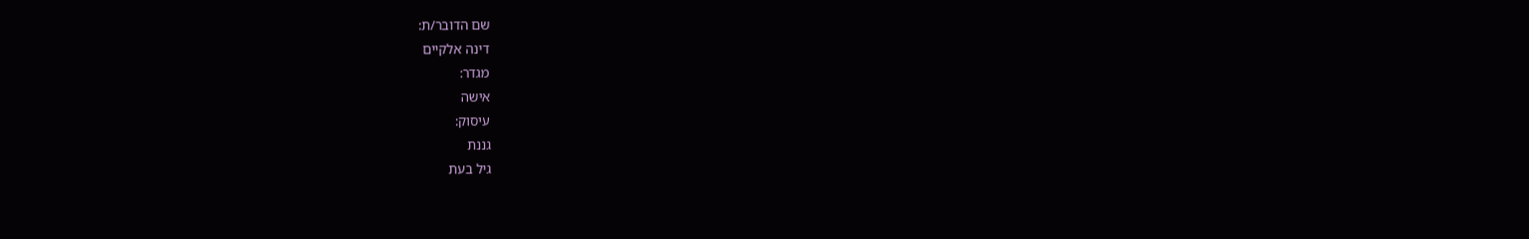שם הדובר/ת:
דינה אלקיים
מגדר:
אישה
עיסוק:
גננת
גיל בעת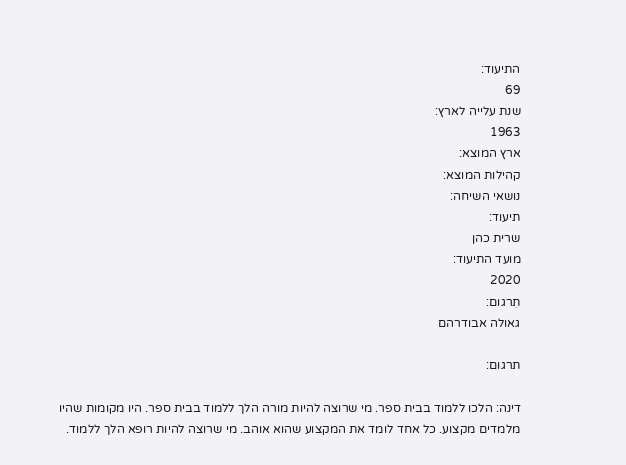התיעוד:
69
שנת עלייה לארץ:
1963
ארץ המוצא:
קהילות המוצא:
נושאי השיחה:
תיעוד:
שרית כהן
מועד התיעוד:
2020
תִרגום:
גאולה אבודרהם

תרגום:

דינה: הלכו ללמוד בבית ספר. מי שרוצה להיות מורה הלך ללמוד בבית ספר. היו מקומות שהיו מלמדים מקצוע. כל אחד לומד את המקצוע שהוא אוהב. מי שרוצה להיות רופא הלך ללמוד.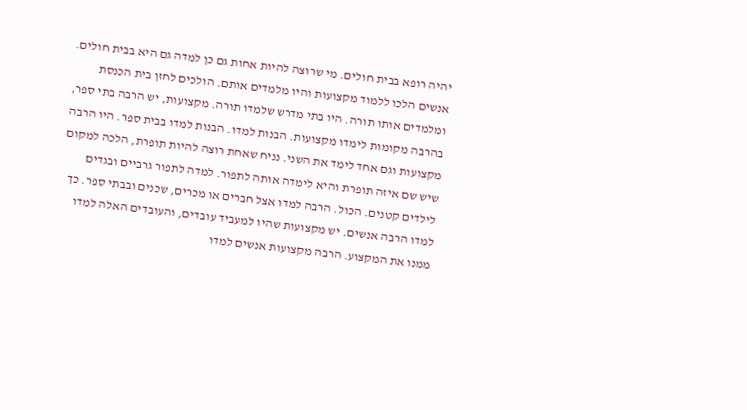יהיה רופא בבית חולים. מי שרוצה להיות אחות גם כן למדה גם היא בבית חולים. אנשים הלכו ללמוד מקצועות והיו מלמדים אותם. הולכים לחזן בית הכנסת ומלמדים אותו תורה. היו בתי מדרש שלמדו תורה. מקצועות, יש הרבה בתי ספר, בהרבה מקומות לימדו מקצועות. הבנות למדו. הבנות למדו בבית ספר. היו הרבה מקצועות וגם אחד לימד את השני. נניח שאחת רוצה להיות תופרת, הלכה למקום שיש שם איזה תופרת והיא לימדה אותה לתפור. למדה לתפור גרביים ובגדים לילדים קטנים. הכול. הרבה למדו אצל חברים או מכרים, שכנים ובבתי ספר. כך למדו הרבה אנשים. יש מקצועות שהיו למעביד עובדים, והעובדים האלה למדו ממנו את המקצוע. הרבה מקצועות אנשים למדו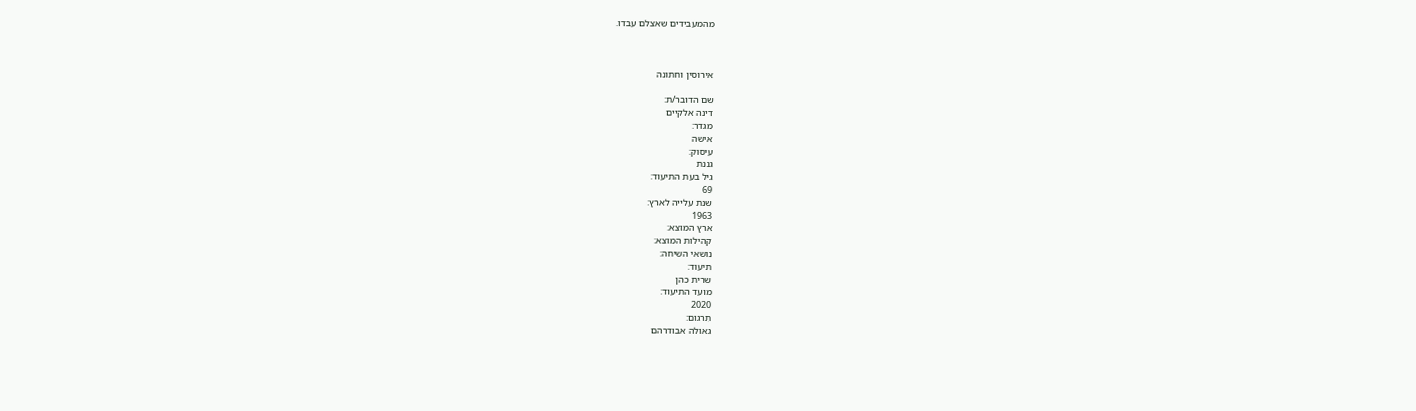מהמעבידים שאצלם עבדו.



אירוסין וחתונה

שם הדובר/ת:
דינה אלקיים
מגדר:
אישה
עיסוק:
גננת
גיל בעת התיעוד:
69
שנת עלייה לארץ:
1963
ארץ המוצא:
קהילות המוצא:
נושאי השיחה:
תיעוד:
שרית כהן
מועד התיעוד:
2020
תִרגום:
גאולה אבודרהם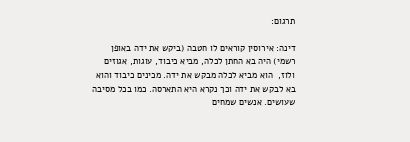תרגום:

דינה: אירוסין קוראים לו חטבה (ביקש את ידה באופן רשמי) היה בא החתן לכלה, מביא כיבוד, עוגות, אגוזים ולוז,  הוא מביא לכלה מבקש את ידה. מכינים כיבוד והוא בא לבקש את ידה וכך נקרא היא התארסה. כמו בכל מסיבה שעושים. אנשים שמחים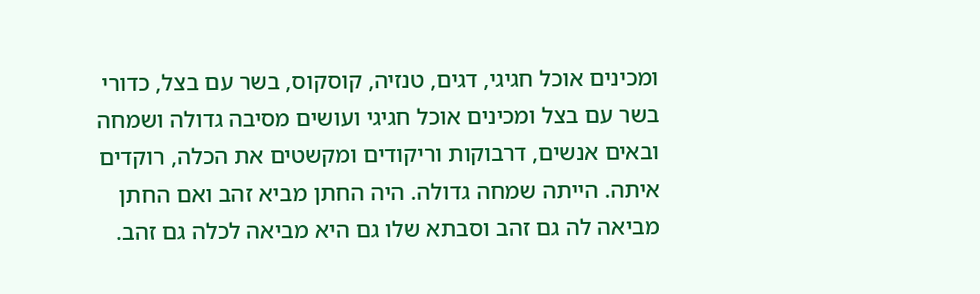ומכינים אוכל חגיגי, דגים, טנזיה, קוסקוס, בשר עם בצל, כדורי בשר עם בצל ומכינים אוכל חגיגי ועושים מסיבה גדולה ושמחה ובאים אנשים, דרבוקות וריקודים ומקשטים את הכלה, רוקדים איתה. הייתה שמחה גדולה. היה החתן מביא זהב ואם החתן מביאה לה גם זהב וסבתא שלו גם היא מביאה לכלה גם זהב.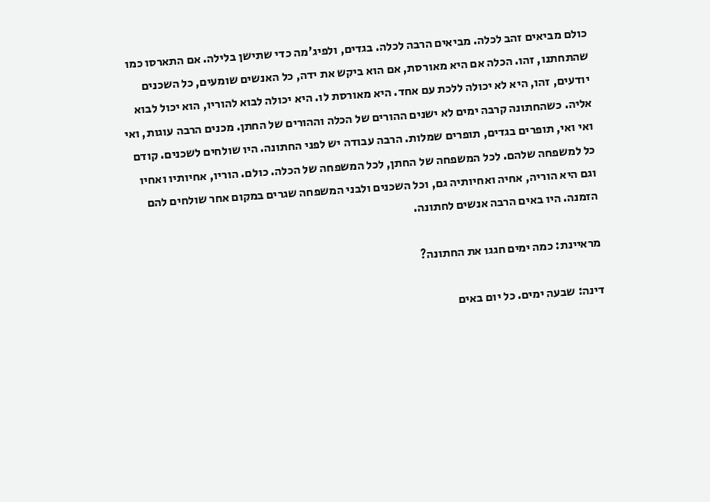כולם מביאים זהב לכלה. מביאים הרבה לכלה. בגדים, ולפיג'מה כדי שתישן בלילה. אם התארסו כמו שהתחתנו, זהו. הכלה אם היא מאורסת, אם הוא ביקש את ידה, כל האנשים שומעים, כל השכנים יודעים, זהו, היא לא יכולה ללכת עם אחד. היא מאורסת לו. היא יכולה לבוא להוריו, הוא יכול לבוא אליה. כשהחתונה קרבה ימים לא ישנים ההורים של הכלה וההורים של החתן. מכנים הרבה עוגות, ואי ואי ואי, תופרים בגדים, תופרים שמלות. הרבה עבודה יש לפני החתונה. היו שולחים לשכנים. קודם כל למשפחה שלהם. לכל המשפחה של החתן, לכל המשפחה של הכלה. כולם. הוריו, אחיותיו ואחיו וגם היא הוריה, אחיה ואחיותיה גם, וכל השכנים ולבני המשפחה שגרים במקום אחר שולחים להם הזמנה. היו באים הרבה אנשים לחתונה.

מראיינת: כמה ימים חגגו את החתונה?

דינה: שבעה ימים. כל יום באים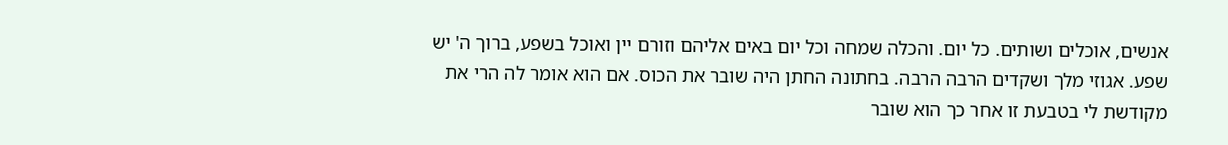אנשים, אוכלים ושותים. כל יום. והכלה שמחה וכל יום באים אליהם וזורם יין ואוכל בשפע, ברוך ה' יש שפע. אגוזי מלך ושקדים הרבה הרבה. בחתונה החתן היה שובר את הכוס. אם הוא אומר לה הרי את מקודשת לי בטבעת זו אחר כך הוא שובר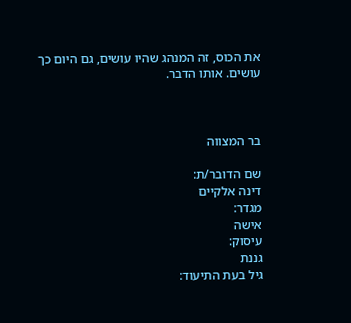את הכוס, זה המנהג שהיו עושים, גם היום כך עושים. אותו הדבר.



בר המצווה

שם הדובר/ת:
דינה אלקיים
מגדר:
אישה
עיסוק:
גננת
גיל בעת התיעוד: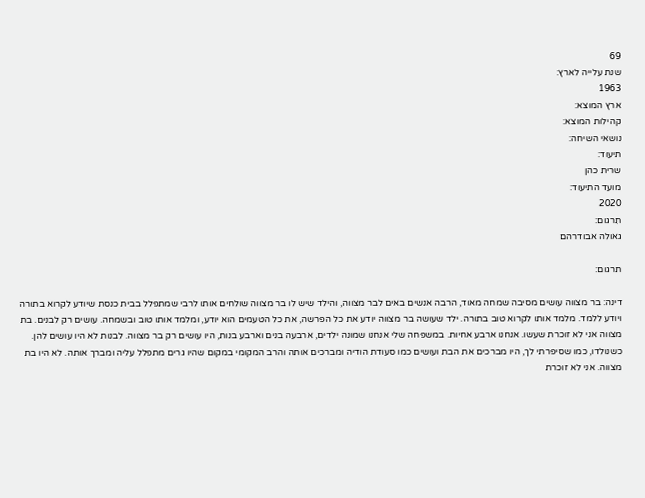69
שנת עלייה לארץ:
1963
ארץ המוצא:
קהילות המוצא:
נושאי השיחה:
תיעוד:
שרית כהן
מועד התיעוד:
2020
תִרגום:
גאולה אבודרהם

תרגום:

דינה: בר מצווה עושים מסיבה שמחה מאוד, הרבה אנשים באים לבר מצווה, והילד שיש לו בר מצווה שולחים אותו לרבי שמתפלל בבית כנסת שיודע לקרוא בתורה ויודע ללמד. מלמד אותו לקרוא טוב בתורה. ילד שעושה בר מצווה יודע את כל הפרשה, את כל הטעמים הוא יודע, ומלמד אותו טוב ובשמחה. עושים רק לבנים. בת מצווה אני לא זוכרת שעשו. אנחנו ארבע אחיות. במשפחה שלי אנחנו שמונה ילדים, ארבעה בנים וארבע בנות, היו עושים רק בר מצווה. לבנות לא היו עושים להן. כשנולדו, כמו שסיפרתי לך, היו מברכים את הבת ועושים כמו סעודת הודיה ומברכים אותה והרב המקומי במקום שהיו גרים מתפלל עליה ומברך אותה. לא היו בת מצווה. אני לא זוכרת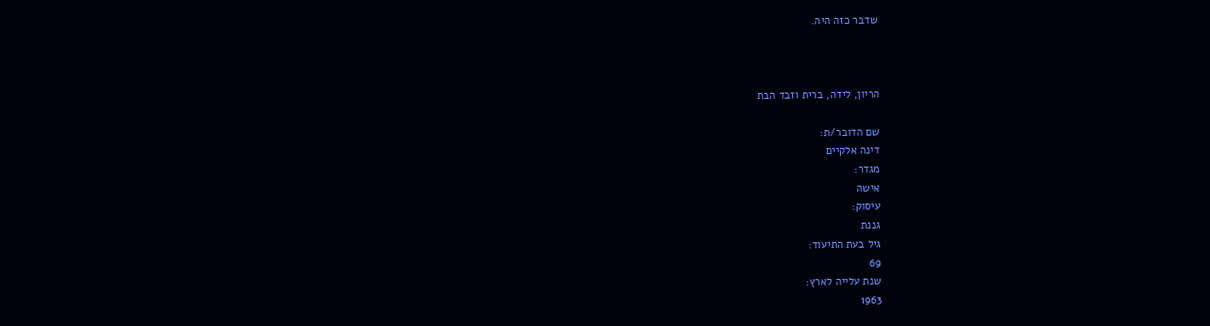שדבר כזה היה.



הריון, לידה, ברית וזבד הבת

שם הדובר/ת:
דינה אלקיים
מגדר:
אישה
עיסוק:
גננת
גיל בעת התיעוד:
69
שנת עלייה לארץ:
1963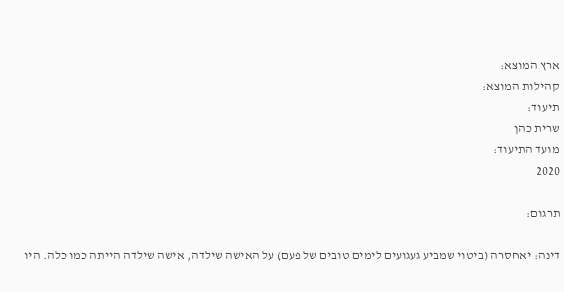ארץ המוצא:
קהילות המוצא:
תיעוד:
שרית כהן
מועד התיעוד:
2020

תרגום:

דינה: יאחסרה (ביטוי שמביע געגועים לימים טובים של פעם) על האישה שילדה, אישה שילדה הייתה כמו כלה. היו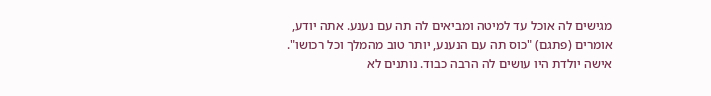מגישים לה אוכל עד למיטה ומביאים לה תה עם נענע. אתה יודע, אומרים (פתגם) "כוס תה עם הנענע, יותר טוב מהמלך וכל רכושו". אישה יולדת היו עושים לה הרבה כבוד. נותנים לא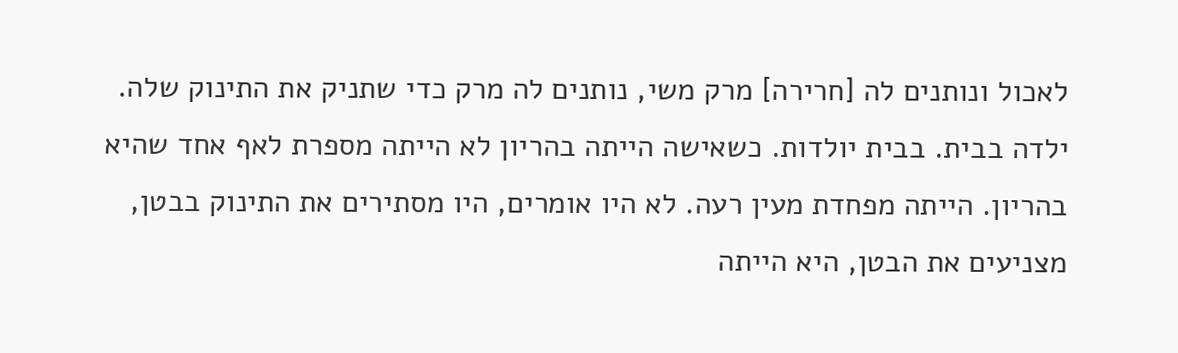לאכול ונותנים לה [חרירה] מרק משי, נותנים לה מרק כדי שתניק את התינוק שלה. ילדה בבית. בבית יולדות. כשאישה הייתה בהריון לא הייתה מספרת לאף אחד שהיא בהריון. הייתה מפחדת מעין רעה. לא היו אומרים, היו מסתירים את התינוק בבטן, מצניעים את הבטן, היא הייתה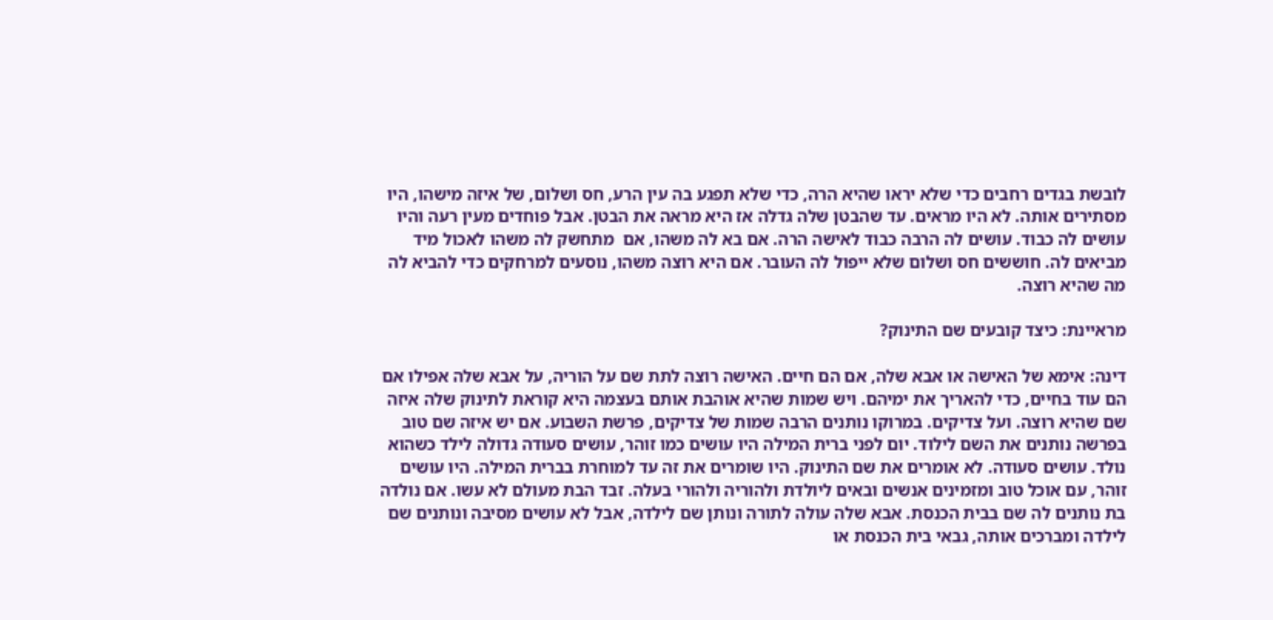לובשת בגדים רחבים כדי שלא יראו שהיא הרה, כדי שלא תפגע בה עין הרע, חס ושלום, של איזה מישהו, היו מסתירים אותה. לא היו מראים. עד שהבטן שלה גדלה אז היא מראה את הבטן. אבל פוחדים מעין רעה והיו עושים לה כבוד. עושים לה הרבה כבוד לאישה הרה. אם בא לה משהו, אם  מתחשק לה משהו לאכול מיד מביאים לה. חוששים חס ושלום שלא ייפול לה העובר. אם היא רוצה משהו, נוסעים למרחקים כדי להביא לה מה שהיא רוצה.

מראיינת: כיצד קובעים שם התינוק?

דינה: אימא של האישה או אבא שלה, אם הם חיים. האישה רוצה לתת שם על הוריה, על אבא שלה אפילו אם הם עוד בחיים, כדי להאריך את ימיהם. ויש שמות שהיא אוהבת אותם בעצמה היא קוראת לתינוק שלה איזה שם שהיא רוצה. ועל צדיקים. במרוקו נותנים הרבה שמות של צדיקים, פרשת השבוע. אם יש איזה שם טוב בפרשה נותנים את השם לילוד. יום לפני ברית המילה היו עושים כמו זוהר, עושים סעודה גדולה לילד כשהוא נולד. עושים סעודה. לא אומרים את שם התינוק. היו שומרים את זה עד למוחרת בברית המילה. היו עושים זוהר, עם אוכל טוב ומזמינים אנשים ובאים ליולדת ולהוריה ולהורי בעלה. זבד הבת מעולם לא עשו. אם נולדה בת נותנים לה שם בבית הכנסת. אבא שלה עולה לתורה ונותן שם לילדה, אבל לא עושים מסיבה ונותנים שם לילדה ומברכים אותה, גבאי בית הכנסת או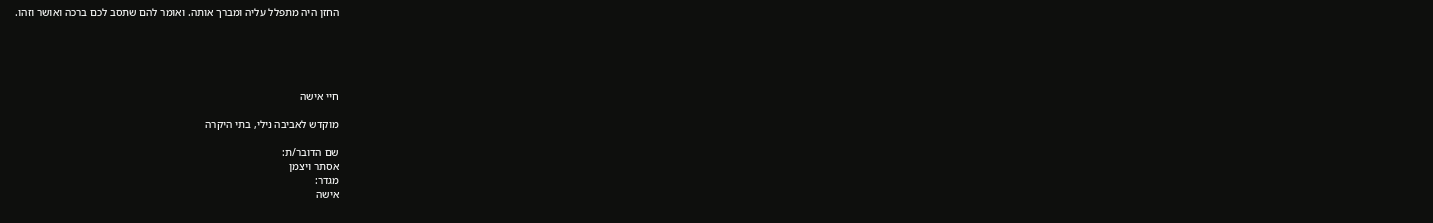החזן היה מתפלל עליה ומברך אותה. ואומר להם שתסב לכם ברכה ואושר וזהו.





חיי אישה

מוקדש לאביבה נילי, בתי היקרה

שם הדובר/ת:
אסתר ויצמן
מגדר:
אישה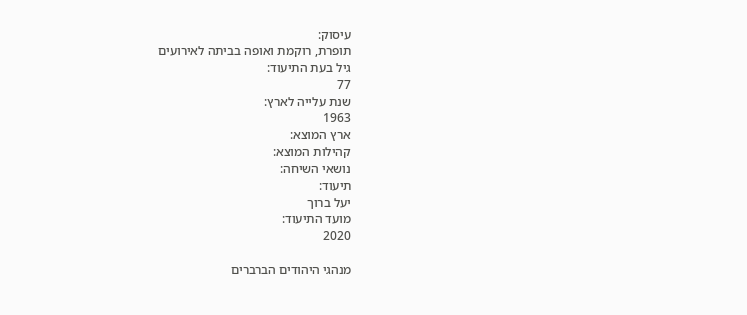עיסוק:
תופרת, רוקמת ואופה בביתה לאירועים
גיל בעת התיעוד:
77
שנת עלייה לארץ:
1963
ארץ המוצא:
קהילות המוצא:
נושאי השיחה:
תיעוד:
יעל ברוך
מועד התיעוד:
2020

מנהגי היהודים הברברים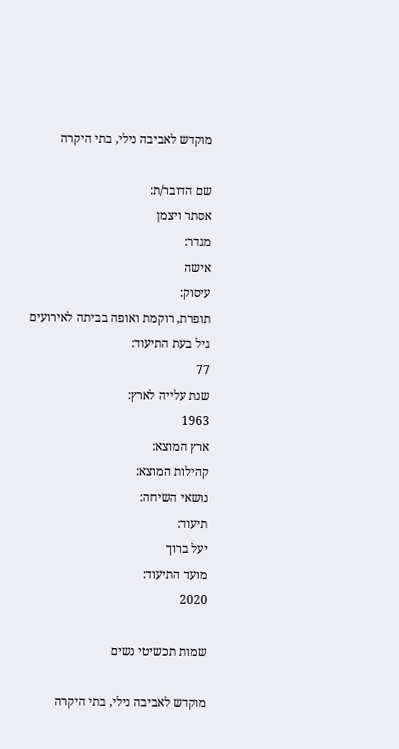מוקדש לאביבה נילי, בתי היקרה

שם הדובר/ת:
אסתר ויצמן
מגדר:
אישה
עיסוק:
תופרת, רוקמת ואופה בביתה לאירועים
גיל בעת התיעוד:
77
שנת עלייה לארץ:
1963
ארץ המוצא:
קהילות המוצא:
נושאי השיחה:
תיעוד:
יעל ברוך
מועד התיעוד:
2020

שמות תכשיטי נשים

מוקדש לאביבה נילי, בתי היקרה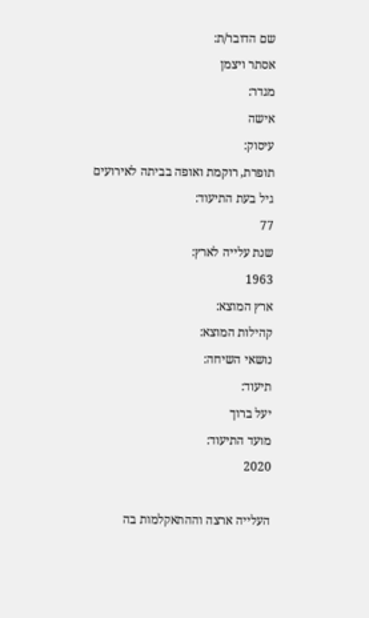שם הדובר/ת:
אסתר ויצמן
מגדר:
אישה
עיסוק:
תופרת, רוקמת ואופה בביתה לאירועים
גיל בעת התיעוד:
77
שנת עלייה לארץ:
1963
ארץ המוצא:
קהילות המוצא:
נושאי השיחה:
תיעוד:
יעל ברוך
מועד התיעוד:
2020

העלייה ארצה וההתאקלמות בה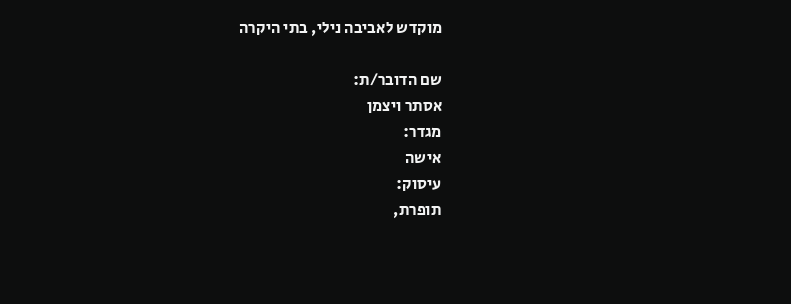מוקדש לאביבה נילי, בתי היקרה

שם הדובר/ת:
אסתר ויצמן
מגדר:
אישה
עיסוק:
תופרת,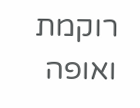רוקמת ואופה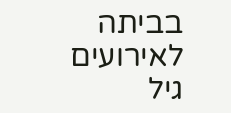בביתה לאירועים
גיל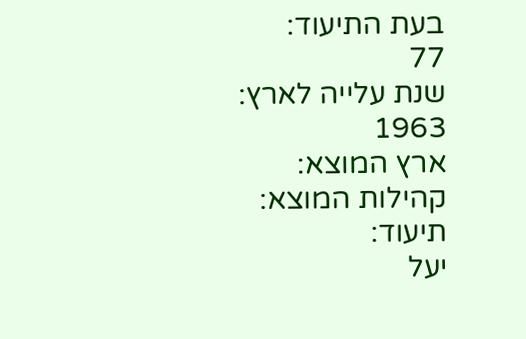בעת התיעוד:
77
שנת עלייה לארץ:
1963
ארץ המוצא:
קהילות המוצא:
תיעוד:
יעל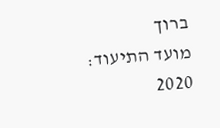ברוך
מועד התיעוד:
2020